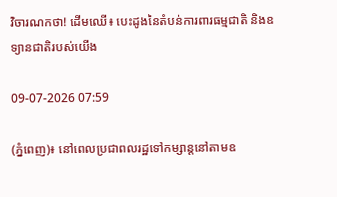វិចារណកថា! ដើមឈើ៖ បេះដូងនៃតំបន់ការពារធម្មជាតិ និងឧទ្យានជាតិរបស់យើង

09-07-2026 07:59

(ភ្នំពេញ)៖ នៅពេលប្រជាពលរដ្ឋទៅកម្សាន្តនៅតាមឧ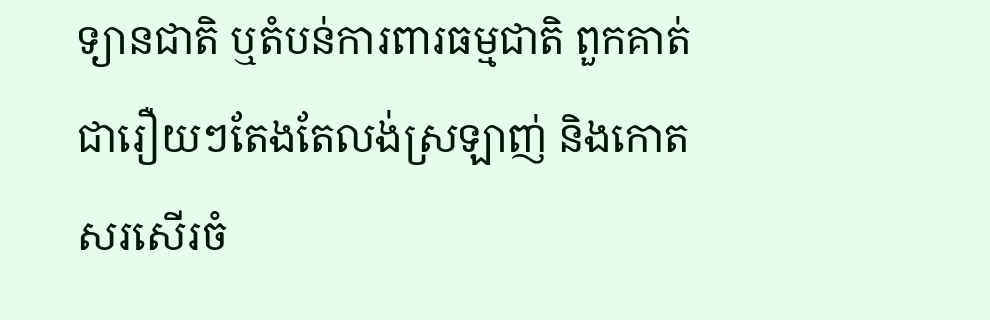ទ្យានជាតិ ឬតំបន់ការពារធម្មជាតិ ពួកគាត់ជារឿយៗតែងតែលង់ស្រឡាញ់ និងកោតសរសើរចំ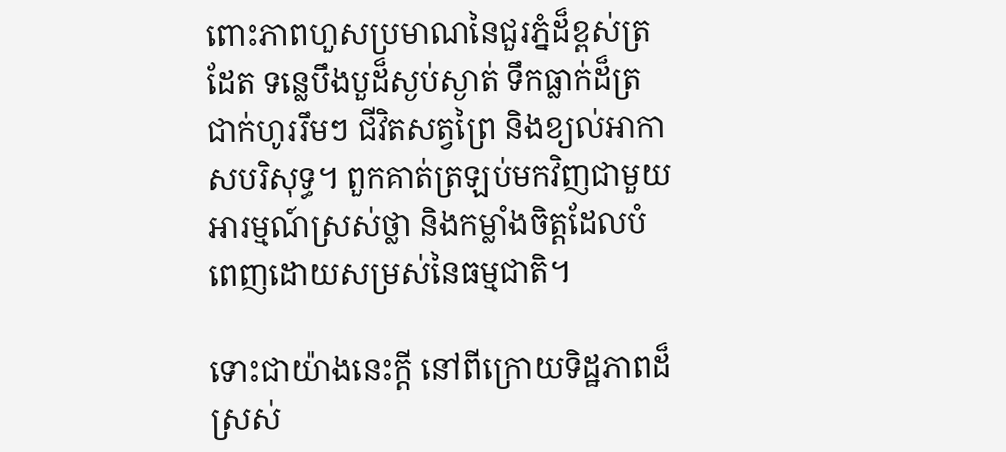ពោះភាពហួសប្រមាណនៃជួរភ្នំដ៏ខ្ពស់ត្រដែត ទន្លេបឹងបួដ៏ស្ងប់ស្ងាត់ ទឹកធ្លាក់ដ៏ត្រជាក់ហូររឹមៗ ជីវិតសត្វព្រៃ និងខ្យល់អាកាសបរិសុទ្ធ។ ពួកគាត់ត្រឡប់មកវិញជាមួយអារម្មណ៍ស្រស់ថ្លា និងកម្លាំងចិត្តដែលបំពេញដោយសម្រស់នៃធម្មជាតិ។

ទោះជាយ៉ាងនេះក្តី នៅពីក្រោយទិដ្ឋភាពដ៏ស្រស់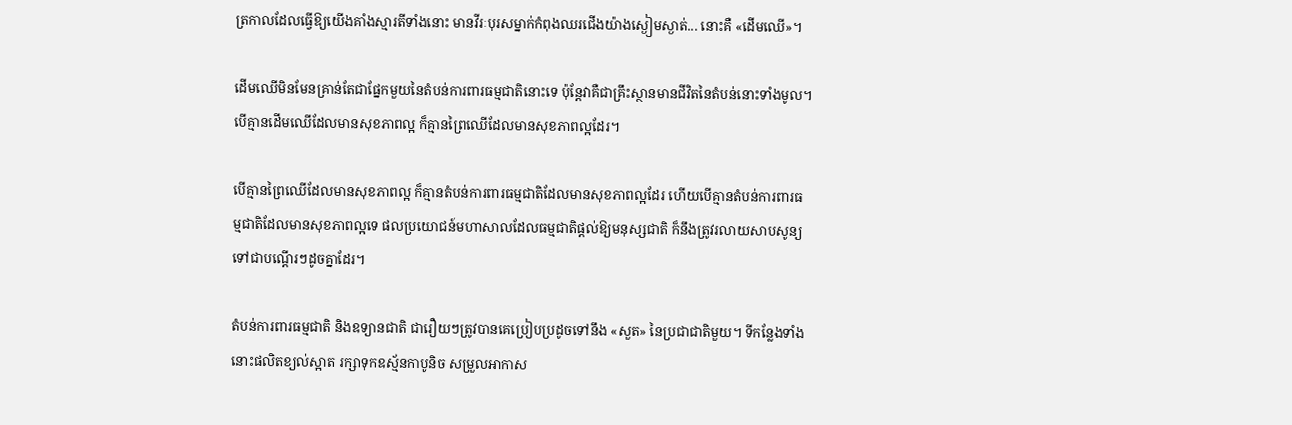ត្រកាលដែលធ្វើឱ្យយើងគាំងស្មារតីទាំងនោះ មានវីរៈបុរសម្នាក់កំពុងឈរជើងយ៉ាងស្ងៀមស្ងាត់... នោះគឺ «ដើមឈើ»។

ដើមឈើមិនមែនគ្រាន់តែជាផ្នែកមួយនៃតំបន់ការពារធម្មជាតិនោះទេ ប៉ុន្តែវាគឺជាគ្រឹះស្ថានមានជីវិតនៃតំបន់នោះទាំងមូល។ បើគ្មានដើមឈើដែលមានសុខភាពល្អ ក៏គ្មានព្រៃឈើដែលមានសុខភាពល្អដែរ។

បើគ្មានព្រៃឈើដែលមានសុខភាពល្អ ក៏គ្មានតំបន់ការពារធម្មជាតិដែលមានសុខភាពល្អដែរ ហើយបើគ្មានតំបន់ការពារធម្មជាតិដែលមានសុខភាពល្អទេ ផលប្រយោជន៍មហាសាលដែលធម្មជាតិផ្តល់ឱ្យមនុស្សជាតិ ក៏នឹងត្រូវរលាយសាបសូន្យទៅជាបណ្តើរៗដូចគ្នាដែរ។

តំបន់ការពារធម្មជាតិ និងឧទ្យានជាតិ ជារឿយៗត្រូវបានគេប្រៀបប្រដូចទៅនឹង «សួត» នៃប្រជាជាតិមួយ។ ទីកន្លែងទាំងនោះផលិតខ្យល់ស្អាត រក្សាទុកឧស្ម័នកាបូនិច សម្រួលអាកាស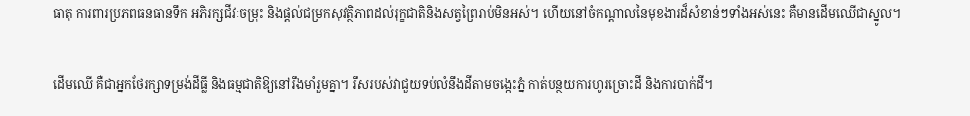ធាតុ ការពារប្រភពធនធានទឹក អភិរក្សជីវៈចម្រុះ និងផ្តល់ជម្រកសុវត្ថិភាពដល់រុក្ខជាតិនិងសត្វព្រៃរាប់មិនអស់។ ហើយនៅចំកណ្តាលនៃមុខងារដ៏សំខាន់ៗទាំងអស់នេះ គឺមានដើមឈើជាស្នូល។

ដើមឈើ គឺជាអ្នកថែរក្សាទម្រង់ដីធ្លី និងធម្មជាតិឱ្យនៅរឹងមាំរួមគ្នា។ រឹសរបស់វាជួយទប់លំនឹងដីតាមចង្កេះភ្នំ កាត់បន្ថយការហូរច្រោះដី និងការបាក់ដី។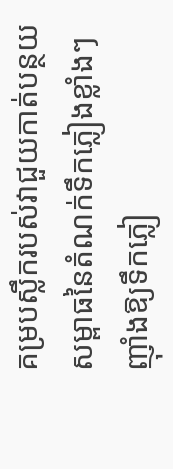គម្របស្លឹករបស់វាជួយកាត់បន្ថយសម្ពាធនៃតំណក់ទឹកភ្លៀងខ្លាំងៗ ញ៉ាំងឱ្យទឹកភ្លៀ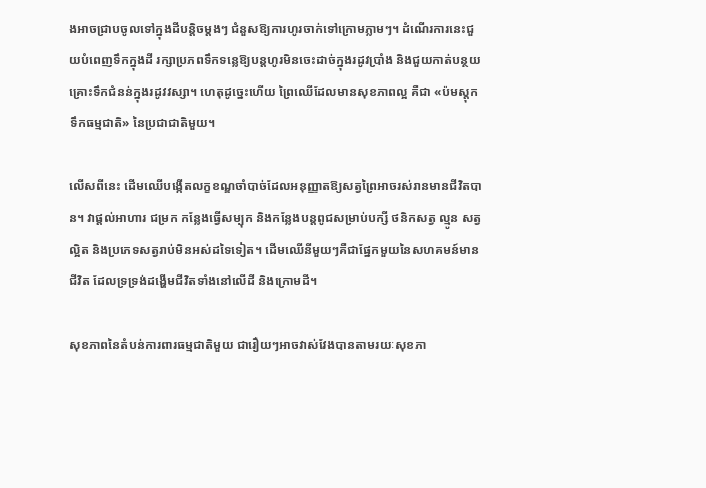ងអាចជ្រាបចូលទៅក្នុងដីបន្តិចម្តងៗ ជំនួសឱ្យការហូរចាក់ទៅក្រោមភ្លាមៗ។ ដំណើរការនេះជួយបំពេញទឹកក្នុងដី រក្សាប្រភពទឹកទន្លេឱ្យបន្តហូរមិនចេះដាច់ក្នុងរដូវប្រាំង និងជួយកាត់បន្ថយគ្រោះទឹកជំនន់ក្នុងរដូវវស្សា។ ហេតុដូច្នេះហើយ ព្រៃឈើដែលមានសុខភាពល្អ គឺជា «ប៉មស្តុកទឹកធម្មជាតិ» នៃប្រជាជាតិមួយ។

លើសពីនេះ ដើមឈើបង្កើតលក្ខខណ្ឌចាំបាច់ដែលអនុញ្ញាតឱ្យសត្វព្រៃអាចរស់រានមានជីវិតបាន។ វាផ្តល់អាហារ ជម្រក កន្លែងធ្វើសម្បុក និងកន្លែងបន្តពូជសម្រាប់បក្សី ថនិកសត្វ ល្មូន សត្វល្អិត និងប្រភេទសត្វរាប់មិនអស់ដទៃទៀត។ ដើមឈើនីមួយៗគឺជាផ្នែកមួយនៃសហគមន៍មានជីវិត ដែលទ្រទ្រង់ដង្ហើមជីវិតទាំងនៅលើដី និងក្រោមដី។

សុខភាពនៃតំបន់ការពារធម្មជាតិមួយ ជារឿយៗអាចវាស់វែងបានតាមរយៈសុខភា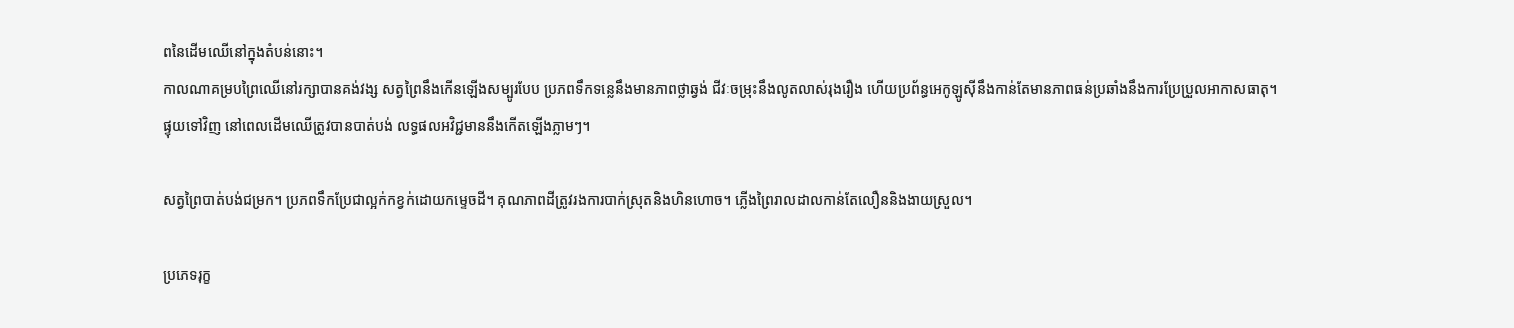ពនៃដើមឈើនៅក្នុងតំបន់នោះ។
កាលណាគម្របព្រៃឈើនៅរក្សាបានគង់វង្ស សត្វព្រៃនឹងកើនឡើងសម្បូរបែប ប្រភពទឹកទន្លេនឹងមានភាពថ្លាឆ្វង់ ជីវៈចម្រុះនឹងលូតលាស់រុងរឿង ហើយប្រព័ន្ធអេកូឡូស៊ីនឹងកាន់តែមានភាពធន់ប្រឆាំងនឹងការប្រែប្រួលអាកាសធាតុ។
ផ្ទុយទៅវិញ នៅពេលដើមឈើត្រូវបានបាត់បង់ លទ្ធផលអវិជ្ជមាននឹងកើតឡើងភ្លាមៗ។

សត្វព្រៃបាត់បង់ជម្រក។ ប្រភពទឹកប្រែជាល្អក់កខ្វក់ដោយកម្ទេចដី។ គុណភាពដីត្រូវរងការបាក់ស្រុតនិងហិនហោច។ ភ្លើងព្រៃរាលដាលកាន់តែលឿននិងងាយស្រួល។

ប្រភេទរុក្ខ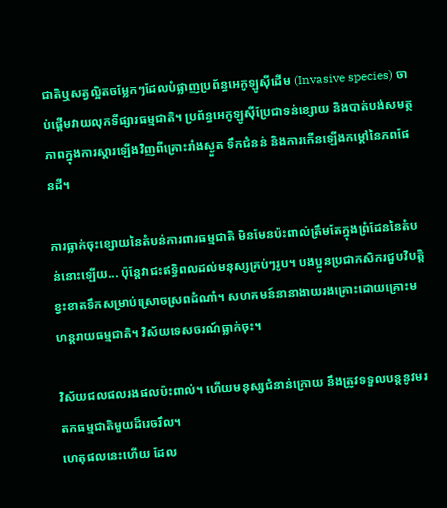ជាតិឬសត្វល្អិតចម្លែកៗដែលបំផ្លាញប្រព័ន្ធអេកូឡូស៊ីដើម (Invasive species) ចាប់ផ្តើមវាយលុកទីផ្សារធម្មជាតិ។ ប្រព័ន្ធអេកូឡូស៊ីប្រែជាទន់ខ្សោយ និងបាត់បង់សមត្ថភាពក្នុងការស្តារឡើងវិញពីគ្រោះរាំងស្ងួត ទឹកជំនន់ និងការកើនឡើងកម្តៅនៃភពផែនដី។

ការធ្លាក់ចុះខ្សោយនៃតំបន់ការពារធម្មជាតិ មិនមែនប៉ះពាល់ត្រឹមតែក្នុងព្រំដែននៃតំបន់នោះឡើយ... ប៉ុន្តែវាជះឥទ្ធិពលដល់មនុស្សគ្រប់ៗរូប។ បងប្អូនប្រជាកសិករជួបវិបត្តិខ្វះខាតទឹកសម្រាប់ស្រោចស្រពដំណាំ។ សហគមន៍នានាងាយរងគ្រោះដោយគ្រោះមហន្តរាយធម្មជាតិ។ វិស័យទេសចរណ៍ធ្លាក់ចុះ។

វិស័យជលផលរងផលប៉ះពាល់។ ហើយមនុស្សជំនាន់ក្រោយ នឹងត្រូវទទួលបន្តនូវមរតកធម្មជាតិមួយដ៏រេចរឹល។
ហេតុផលនេះហើយ ដែល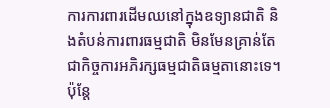ការការពារដើមឈនៅក្នុងឧទ្យានជាតិ និងតំបន់ការពារធម្មជាតិ មិនមែនគ្រាន់តែជាកិច្ចការអភិរក្សធម្មជាតិធម្មតានោះទេ។ ប៉ុន្តែ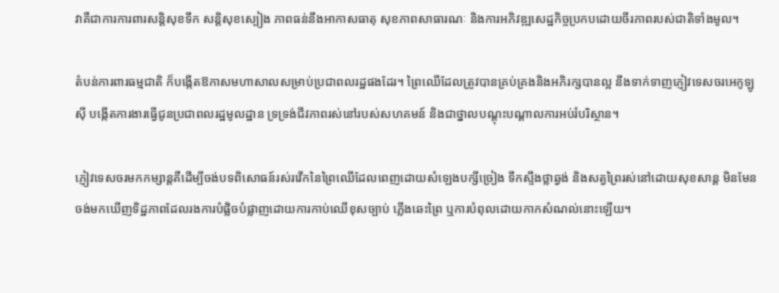វាគឺជាការការពារសន្តិសុខទឹក សន្តិសុខស្បៀង ភាពធន់នឹងអាកាសធាតុ សុខភាពសាធារណៈ និងការអភិវឌ្ឍសេដ្ឋកិច្ចប្រកបដោយចីរភាពរបស់ជាតិទាំងមូល។

តំបន់ការពារធម្មជាតិ ក៏បង្កើតឱកាសមហាសាលសម្រាប់ប្រជាពលរដ្ឋផងដែរ។ ព្រៃឈើដែលត្រូវបានគ្រប់គ្រងនិងអភិរក្សបានល្អ នឹងទាក់ទាញភ្ញៀវទេសចរអេកូឡូស៊ី បង្កើតការងារធ្វើជូនប្រជាពលរដ្ឋមូលដ្ឋាន ទ្រទ្រង់ជីវភាពរស់នៅរបស់សហគមន៍ និងជាថ្នាលបណ្តុះបណ្តាលការអប់រំបរិស្ថាន។

ភ្ញៀវទេសចរមកកម្សាន្តគឺដើម្បីចង់បទពិសោធន៍រស់រវើកនៃព្រៃឈើដែលពេញដោយសំឡេងបក្សីច្រៀង ទឹកស្ទឹងថ្លាឆ្វង់ និងសត្វព្រៃរស់នៅដោយសុខសាន្ត មិនមែនចង់មកឃើញទិដ្ឋភាពដែលរងការបំផ្លិចបំផ្លាញដោយការកាប់ឈើខុសច្បាប់ ភ្លើងឆេះព្រៃ ឬការបំពុលដោយកាកសំណល់នោះឡើយ។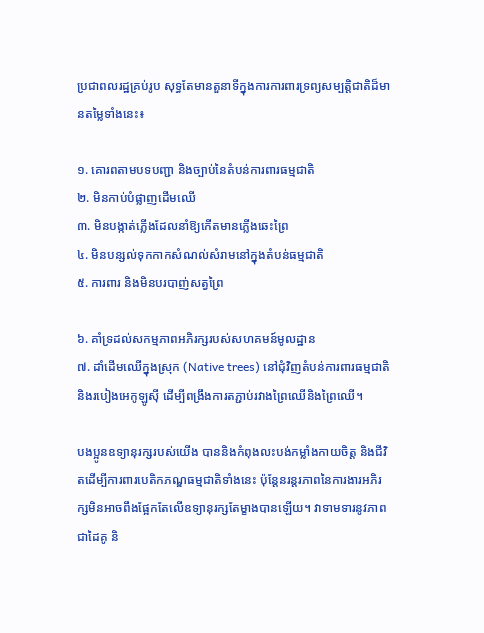ប្រជាពលរដ្ឋគ្រប់រូប សុទ្ធតែមានតួនាទីក្នុងការការពារទ្រព្យសម្បត្តិជាតិដ៏មានតម្លៃទាំងនេះ៖

១. គោរពតាមបទបញ្ជា និងច្បាប់នៃតំបន់ការពារធម្មជាតិ
២. មិនកាប់បំផ្លាញដើមឈើ
៣. មិនបង្កាត់ភ្លើងដែលនាំឱ្យកើតមានភ្លើងឆេះព្រៃ
៤. មិនបន្សល់ទុកកាកសំណល់សំរាមនៅក្នុងតំបន់ធម្មជាតិ
៥. ការពារ និងមិនបរបាញ់សត្វព្រៃ

៦. គាំទ្រដល់សកម្មភាពអភិរក្សរបស់សហគមន៍មូលដ្ឋាន
៧. ដាំដើមឈើក្នុងស្រុក (Native trees) នៅជុំវិញតំបន់ការពារធម្មជាតិ និងរបៀងអេកូឡូស៊ី ដើម្បីពង្រឹងការតភ្ជាប់រវាងព្រៃឈើនិងព្រៃឈើ។

បងប្អូនឧទ្យានុរក្សរបស់យើង បាននិងកំពុងលះបង់កម្លាំងកាយចិត្ត និងជីវិតដើម្បីការពារបេតិកភណ្ឌធម្មជាតិទាំងនេះ ប៉ុន្តែនរន្តរភាពនៃការងារអភិរក្សមិនអាចពឹងផ្អែកតែលើឧទ្យានុរក្សតែម្ខាងបានឡើយ។ វាទាមទារនូវភាពជាដៃគូ និ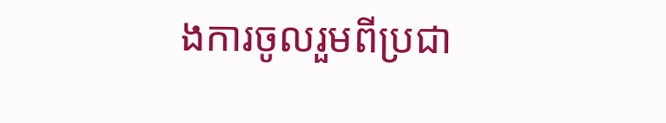ងការចូលរួមពីប្រជា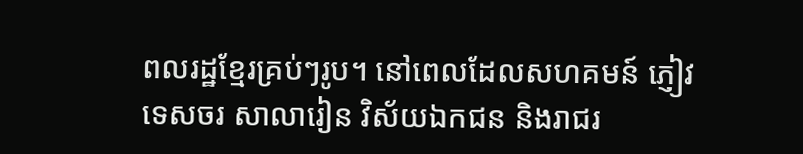ពលរដ្ឋខ្មែរគ្រប់ៗរូប។ នៅពេលដែលសហគមន៍ ភ្ញៀវទេសចរ សាលារៀន វិស័យឯកជន និងរាជរ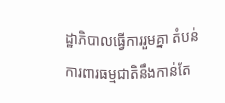ដ្ឋាភិបាលធ្វើការរួមគ្នា តំបន់ការពារធម្មជាតិនឹងកាន់តែ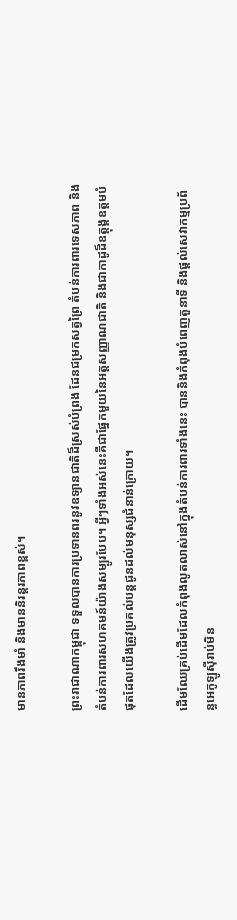មានភាពរឹងមាំ និងមាននិរន្តរភាពខ្ពស់។

ព្រះរាជាណាកម្ពុជា ទទួលបានការប្រទានពរនូវឧទ្យានជាតិដ៏ស្រស់បំព្រង ដែនជម្រកសត្វព្រៃ តំបន់ការពារទេសភាព និងតំបន់ការពារសហគមន៍យ៉ាងសម្បូរបែប។ អ្វីៗទាំងអស់នេះគឺជាផ្នែកមួយនៃអត្តសញ្ញាណជាតិ និងជាកាដូដ៏ឧត្តុង្គឧត្តមបំផុតដែលយើងត្រូវប្រគល់បន្តជូនដល់មនុស្សជំនាន់ក្រោយ។

ដើមឈែគ្រប់ដើមដែលកំពុងលូតលាស់នៅក្នុងតំបន់ការពារទាំងនេះ បាននិងកំពុងបំពេញតួនាទី និងផ្តល់សេវាកម្មប្រព័ន្ធអេកូឡូស៊ីរាប់មិន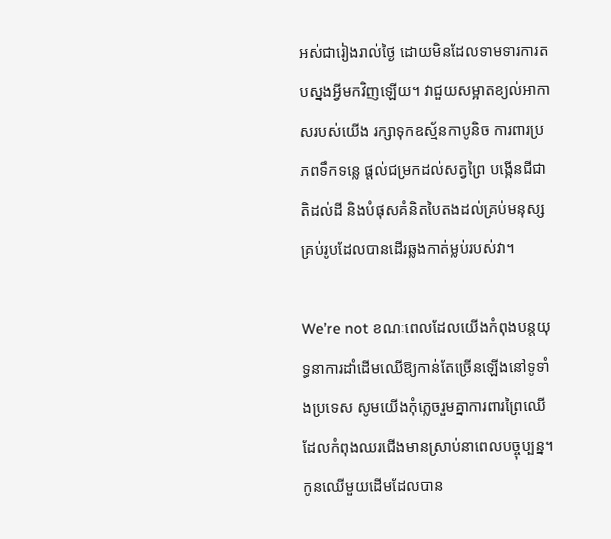អស់ជារៀងរាល់ថ្ងៃ ដោយមិនដែលទាមទារការតបស្នងអ្វីមកវិញឡើយ។ វាជួយសម្អាតខ្យល់អាកាសរបស់យើង រក្សាទុកឧស្ម័នកាបូនិច ការពារប្រភពទឹកទន្លេ ផ្តល់ជម្រកដល់សត្វព្រៃ បង្កើនជីជាតិដល់ដី និងបំផុសគំនិតបៃតងដល់គ្រប់មនុស្សគ្រប់រូបដែលបានដើរឆ្លងកាត់ម្លប់របស់វា។

We’re not ខណៈពេលដែលយើងកំពុងបន្តយុទ្ធនាការដាំដើមឈើឱ្យកាន់តែច្រើនឡើងនៅទូទាំងប្រទេស សូមយើងកុំភ្លេចរួមគ្នាការពារព្រៃឈើដែលកំពុងឈរជើងមានស្រាប់នាពេលបច្ចុប្បន្ន។ កូនឈើមួយដើមដែលបាន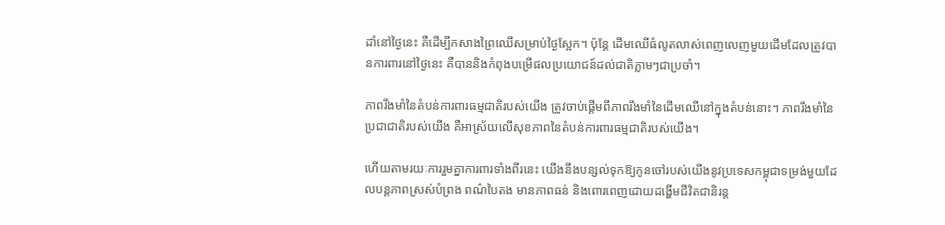ដាំនៅថ្ងៃនេះ គឺដើម្បីកសាងព្រៃឈើសម្រាប់ថ្ងៃស្អែក។ ប៉ុន្តែ ដើមឈើធំលូតលាស់ពេញលេញមួយដើមដែលត្រូវបានការពារនៅថ្ងៃនេះ គឺបាននិងកំពុងបម្រើផលប្រយោជន៍ដល់ជាតិភ្លាមៗជាប្រចាំ។

ភាពរឹងមាំនៃតំបន់ការពារធម្មជាតិរបស់យើង ត្រូវចាប់ផ្តើមពីភាពរឹងមាំនៃដើមឈើនៅក្នុងតំបន់នោះ។ ភាពរឹងមាំនៃប្រជាជាតិរបស់យើង គឺអាស្រ័យលើសុខភាពនៃតំបន់ការពារធម្មជាតិរបស់យើង។

ហើយតាមរយៈការរួមគ្នាការពារទាំងពីរនេះ យើងនឹងបន្សល់ទុកឱ្យកូនចៅរបស់យើងនូវប្រទេសកម្ពុជាទម្រង់មួយដែលបន្តភាពស្រស់បំព្រង ពណ៌បៃតង មានភាពធន់ និងពោរពេញដោយដង្ហើមជីវិតជានិរន្ត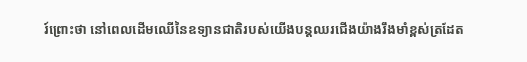រ៍ព្រោះថា នៅពេលដើមឈើនៃឧទ្យានជាតិរបស់យើងបន្តឈរជើងយ៉ាងរឹងមាំខ្ពស់ត្រដែត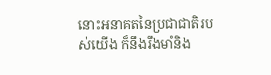នោះអនាគតនៃប្រជាជាតិរបស់យើង ក៏នឹងរឹងមាំនិង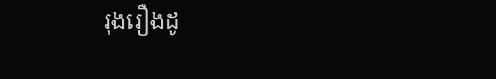រុងរឿងដូ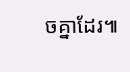ចគ្នាដែរ៕